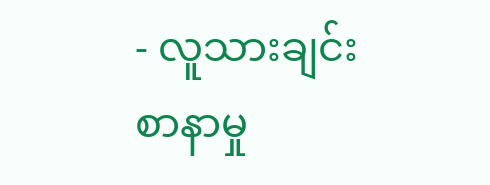- လူသားချင်းစာနာမှု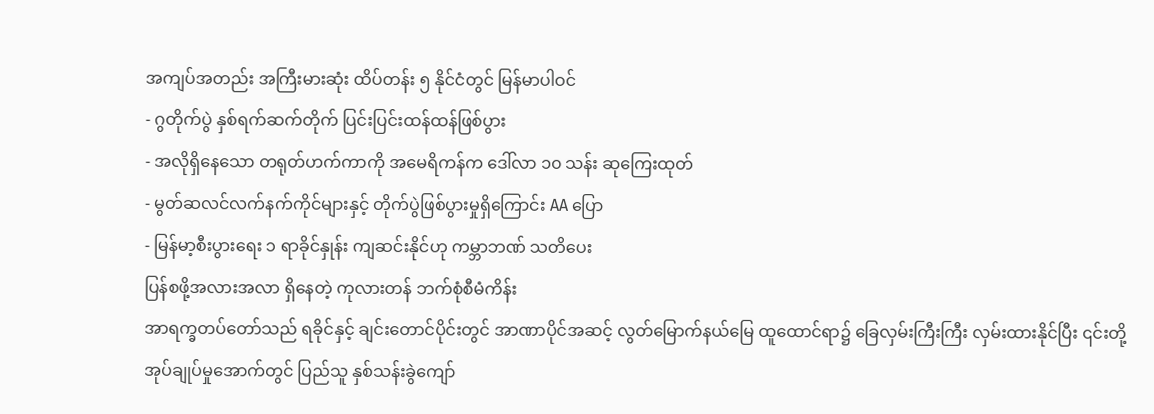အကျပ်အတည်း အကြီးမားဆုံး ထိပ်တန်း ၅ နိုင်ငံတွင် မြန်မာပါဝင်
- ဂွတိုက်ပွဲ နှစ်ရက်ဆက်တိုက် ပြင်းပြင်းထန်ထန်ဖြစ်ပွား
- အလိုရှိနေသော တရုတ်ဟက်ကာကို အမေရိကန်က ဒေါ်လာ ၁၀ သန်း ဆုကြေးထုတ်
- မွတ်ဆလင်လက်နက်ကိုင်များနှင့် တိုက်ပွဲဖြစ်ပွားမှုရှိကြောင်း AA ပြော
- မြန်မာ့စီးပွားရေး ၁ ရာခိုင်နှုန်း ကျဆင်းနိုင်ဟု ကမ္ဘာဘဏ် သတိပေး
ပြန်စဖို့အလားအလာ ရှိနေတဲ့ ကုလားတန် ဘက်စုံစီမံကိန်း
အာရက္ခတပ်တော်သည် ရခိုင်နှင့် ချင်းတောင်ပိုင်းတွင် အာဏာပိုင်အဆင့် လွတ်မြောက်နယ်မြေ ထူထောင်ရာ၌ ခြေလှမ်းကြီးကြီး လှမ်းထားနိုင်ပြီး ၎င်းတို့အုပ်ချုပ်မှုအောက်တွင် ပြည်သူ နှစ်သန်းခွဲကျော်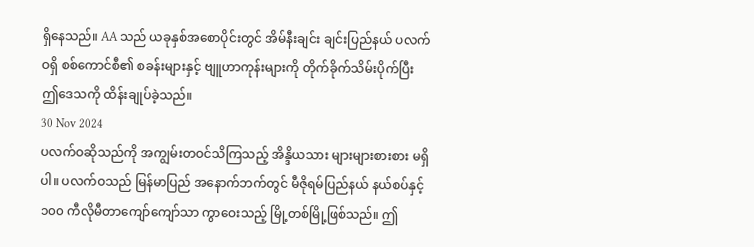ရှိနေသည်။ AA သည် ယခုနှစ်အစောပိုင်းတွင် အိမ်နီးချင်း ချင်းပြည်နယ် ပလက်ဝရှိ စစ်ကောင်စီ၏ စခန်းများနှင့် ဗျူဟာကုန်းများကို တိုက်ခိုက်သိမ်းပိုက်ပြီး ဤဒေသကို ထိန်းချုပ်ခဲ့သည်။
30 Nov 2024
ပလက်ဝဆိုသည်ကို အကျွမ်းတဝင်သိကြသည့် အိန္ဒိယသား များများစားစား မရှိပါ။ ပလက်ဝသည် မြန်မာပြည် အနောက်ဘက်တွင် မီဇိုရမ်ပြည်နယ် နယ်စပ်နှင့် ၁၀၀ ကီလိုမီတာကျော်ကျော်သာ ကွာဝေးသည့် မြို့တစ်မြို့ဖြစ်သည်။ ဤ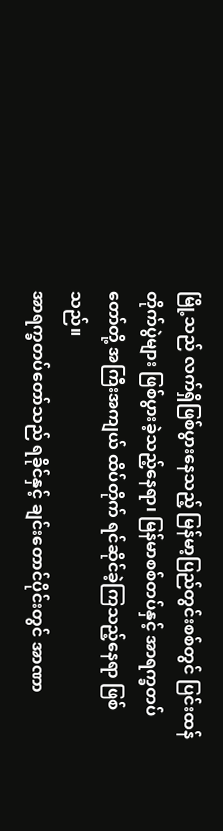မြို့သည် လက်ရှိဖြစ်ပွားနေသည့် မြန်မာ့ပြည်တွင်းစစ်တွင် ပြင်းထန်တိုက်ပွဲများ ဖြစ်ပွားခဲ့သည့်နေရာ၊ မြန်မာစစ်တပ်နှင့် အာရက္ခတပ်တော်တို့ အကြီးအကျယ် ထိပ်တိုက် ရင်ဆိုင်ခဲ့ကြသည့်နေရာ ဖြစ်သည်။
အာရက္ခတပ်တော်သည် ရခိုင်နှင့် ချင်းတောင်ပိုင်းတွင် အာဏာ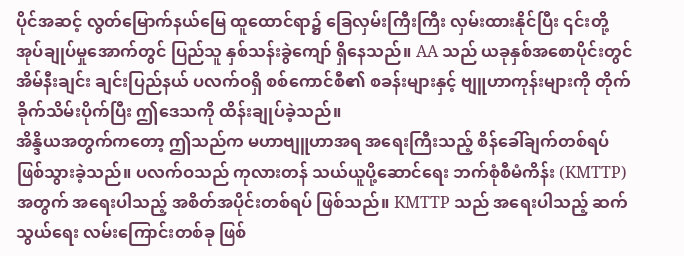ပိုင်အဆင့် လွတ်မြောက်နယ်မြေ ထူထောင်ရာ၌ ခြေလှမ်းကြီးကြီး လှမ်းထားနိုင်ပြီး ၎င်းတို့အုပ်ချုပ်မှုအောက်တွင် ပြည်သူ နှစ်သန်းခွဲကျော် ရှိနေသည်။ AA သည် ယခုနှစ်အစောပိုင်းတွင် အိမ်နီးချင်း ချင်းပြည်နယ် ပလက်ဝရှိ စစ်ကောင်စီ၏ စခန်းများနှင့် ဗျူဟာကုန်းများကို တိုက်ခိုက်သိမ်းပိုက်ပြီး ဤဒေသကို ထိန်းချုပ်ခဲ့သည်။
အိန္ဒိယအတွက်ကတော့ ဤသည်က မဟာဗျူဟာအရ အရေးကြီးသည့် စိန်ခေါ်ချက်တစ်ရပ် ဖြစ်သွားခဲ့သည်။ ပလက်ဝသည် ကုလားတန် သယ်ယူပို့ဆောင်ရေး ဘက်စုံစီမံကိန်း (KMTTP) အတွက် အရေးပါသည့် အစိတ်အပိုင်းတစ်ရပ် ဖြစ်သည်။ KMTTP သည် အရေးပါသည့် ဆက်သွယ်ရေး လမ်းကြောင်းတစ်ခု ဖြစ်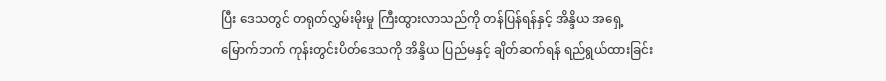ပြီး ဒေသတွင် တရုတ်လွှမ်းမိုးမှု ကြီးထွားလာသည်ကို တန်ပြန်ရန်နှင့် အိန္ဒိယ အရှေ့မြောက်ဘက် ကုန်းတွင်းပိတ်ဒေသကို အိန္ဒိယ ပြည်မနှင့် ချိတ်ဆက်ရန် ရည်ရွယ်ထားခြင်း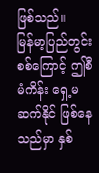ဖြစ်သည်။
မြန်မာ့ပြည်တွင်းစစ်ကြောင့် ဤစီမံကိန်း ရှေ့မဆက်နိုင် ဖြစ်နေသည်မှာ နှစ်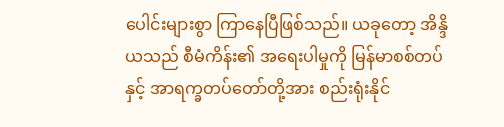ပေါင်းများစွာ ကြာနေပြီဖြစ်သည်။ ယခုတော့ အိန္ဒိယသည် စီမံကိန်း၏ အရေးပါမှုကို မြန်မာစစ်တပ်နှင့် အာရက္ခတပ်တော်တို့အား စည်းရုံးနိုင်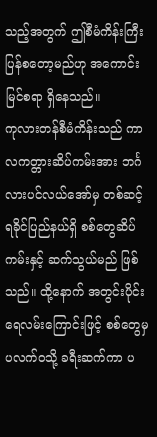သည့်အတွက် ဤစီမံကိန်းကြီး ပြန်စတော့မည်ဟု အကောင်းမြင်စရာ ရှိနေသည်။
ကုလားတန်စီမံကိန်းသည် ကာလကတ္တားဆိပ်ကမ်းအား ဘင်္ဂလားပင်လယ်အော်မှ တစ်ဆင့် ရခိုင်ပြည်နယ်ရှိ စစ်တွေဆိပ်ကမ်းနှင့် ဆက်သွယ်မည် ဖြစ်သည်။ ထို့နောက် အတွင်းပိုင်း ရေလမ်းကြောင်းဖြင့် စစ်တွေမှ ပလက်ဝသို့ ခရီးဆက်ကာ ပ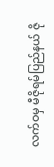လက်ဝမှ မီဇိုရမ်ပြည်နယ် ဇို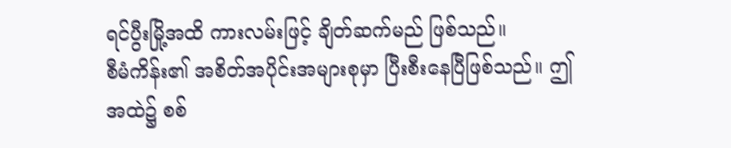ရင်ပွီးမြို့အထိ ကားလမ်းဖြင့် ချိတ်ဆက်မည် ဖြစ်သည်။
စီမံကိန်း၏ အစိတ်အပိုင်းအများစုမှာ ပြီးစီးနေပြီဖြစ်သည်။ ဤအထဲ၌ စစ်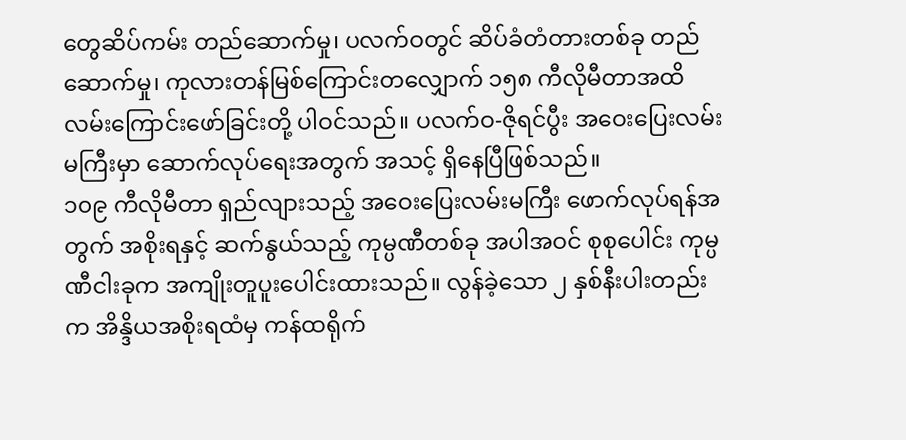တွေဆိပ်ကမ်း တည်ဆောက်မှု၊ ပလက်ဝတွင် ဆိပ်ခံတံတားတစ်ခု တည်ဆောက်မှု၊ ကုလားတန်မြစ်ကြောင်းတလျှောက် ၁၅၈ ကီလိုမီတာအထိ လမ်းကြောင်းဖော်ခြင်းတို့ ပါဝင်သည်။ ပလက်ဝ-ဇိုရင်ပွီး အဝေးပြေးလမ်းမကြီးမှာ ဆောက်လုပ်ရေးအတွက် အသင့် ရှိနေပြီဖြစ်သည်။
၁၀၉ ကီလိုမီတာ ရှည်လျားသည့် အဝေးပြေးလမ်းမကြီး ဖောက်လုပ်ရန်အတွက် အစိုးရနှင့် ဆက်နွယ်သည့် ကုမ္ပဏီတစ်ခု အပါအဝင် စုစုပေါင်း ကုမ္ပဏီငါးခုက အကျိုးတူပူးပေါင်းထားသည်။ လွန်ခဲ့သော ၂ နှစ်နီးပါးတည်းက အိန္ဒိယအစိုးရထံမှ ကန်ထရိုက်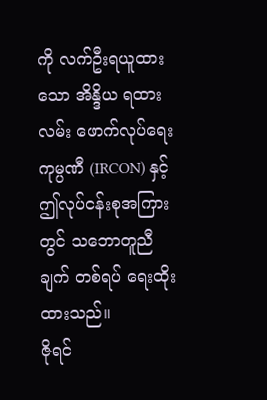ကို လက်ဦးရယူထားသော အိန္ဒိယ ရထားလမ်း ဖောက်လုပ်ရေး ကုမ္ပဏီ (IRCON) နှင့် ဤလုပ်ငန်းစုအကြားတွင် သဘောတူညီချက် တစ်ရပ် ရေးထိုးထားသည်။
ဇိုရင်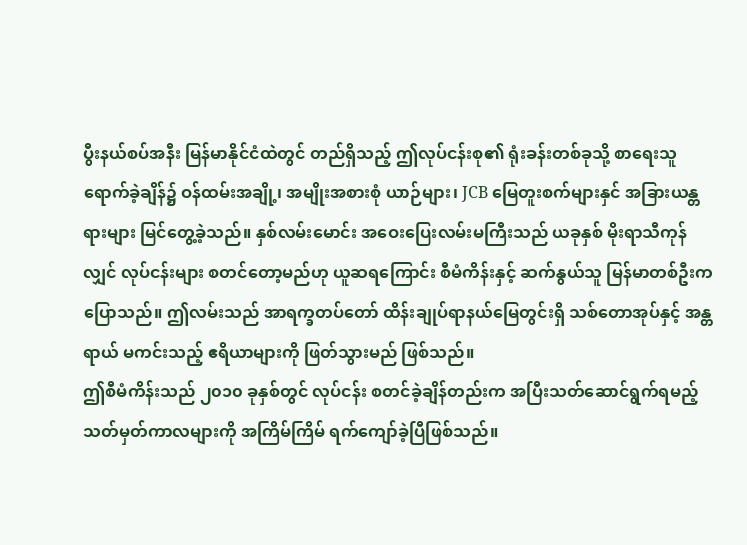ပွီးနယ်စပ်အနီး မြန်မာနိုင်ငံထဲတွင် တည်ရှိသည့် ဤလုပ်ငန်းစု၏ ရုံးခန်းတစ်ခုသို့ စာရေးသူ ရောက်ခဲ့ချိန်၌ ဝန်ထမ်းအချို့၊ အမျိုးအစားစုံ ယာဉ်များ၊ JCB မြေတူးစက်များနှင် အခြားယန္တရားများ မြင်တွေ့ခဲ့သည်။ နှစ်လမ်းမောင်း အဝေးပြေးလမ်းမကြီးသည် ယခုနှစ် မိုးရာသီကုန်လျှင် လုပ်ငန်းများ စတင်တော့မည်ဟု ယူဆရကြောင်း စီမံကိန်းနှင့် ဆက်နွယ်သူ မြန်မာတစ်ဦးက ပြောသည်။ ဤလမ်းသည် အာရက္ခတပ်တော် ထိန်းချုပ်ရာနယ်မြေတွင်းရှိ သစ်တောအုပ်နှင့် အန္တရာယ် မကင်းသည့် ဧရိယာများကို ဖြတ်သွားမည် ဖြစ်သည်။
ဤစီမံကိန်းသည် ၂၀၁၀ ခုနှစ်တွင် လုပ်ငန်း စတင်ခဲ့ချိန်တည်းက အပြီးသတ်ဆောင်ရွက်ရမည့် သတ်မှတ်ကာလများကို အကြိမ်ကြိမ် ရက်ကျော်ခဲ့ပြီဖြစ်သည်။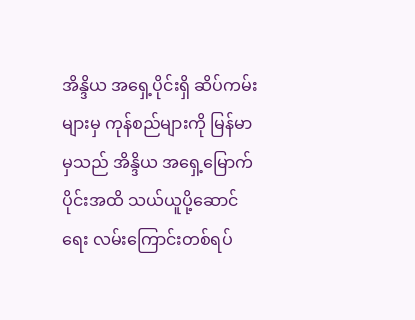အိန္ဒိယ အရှေ့ပိုင်းရှိ ဆိပ်ကမ်းများမှ ကုန်စည်များကို မြန်မာမှသည် အိန္ဒိယ အရှေ့မြောက်ပိုင်းအထိ သယ်ယူပို့ဆောင်ရေး လမ်းကြောင်းတစ်ရပ်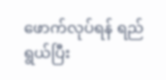ဖောက်လုပ်ရန် ရည်ရွယ်ပြီး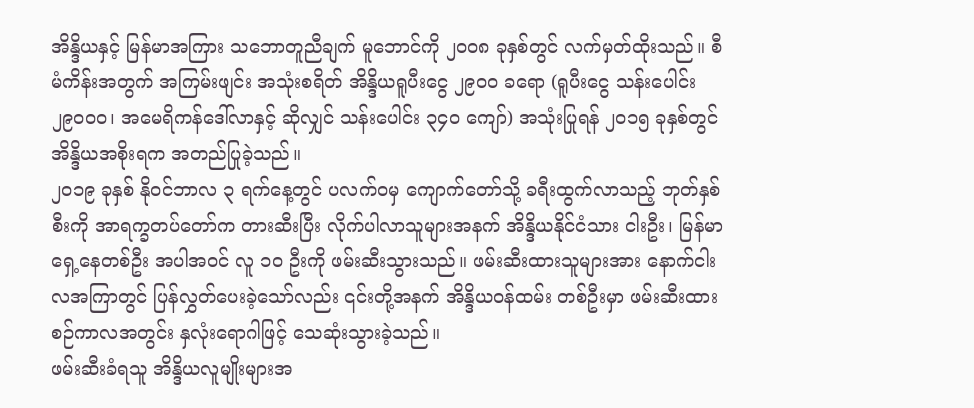အိန္ဒိယနှင့် မြန်မာအကြား သဘောတူညီချက် မူဘောင်ကို ၂၀၀၈ ခုနှစ်တွင် လက်မှတ်ထိုးသည်။ စီမံကိန်းအတွက် အကြမ်းဖျင်း အသုံးစရိတ် အိန္ဒိယရူပီးငွေ ၂၉၀၀ ခရော (ရူပီးငွေ သန်းပေါင်း ၂၉၀၀၀၊ အမေရိကန်ဒေါ်လာနှင့် ဆိုလျှင် သန်းပေါင်း ၃၄၀ ကျော်) အသုံးပြုရန် ၂၀၁၅ ခုနှစ်တွင် အိန္ဒိယအစိုးရက အတည်ပြုခဲ့သည်။
၂၀၁၉ ခုနှစ် နိုဝင်ဘာလ ၃ ရက်နေ့တွင် ပလက်ဝမှ ကျောက်တော်သို့ ခရီးထွက်လာသည့် ဘုတ်နှစ်စီးကို အာရက္ခတပ်တော်က တားဆီးပြီး လိုက်ပါလာသူများအနက် အိန္ဒိယနိုင်ငံသား ငါးဦး၊ မြန်မာရှေ့နေတစ်ဦး အပါအဝင် လူ ၁၀ ဦးကို ဖမ်းဆီးသွားသည်။ ဖမ်းဆီးထားသူများအား နောက်ငါးလအကြာတွင် ပြန်လွှတ်ပေးခဲ့သော်လည်း ၎င်းတို့အနက် အိန္ဒိယဝန်ထမ်း တစ်ဦးမှာ ဖမ်းဆီးထားစဉ်ကာလအတွင်း နှလုံးရောဂါဖြင့် သေဆုံးသွားခဲ့သည်။
ဖမ်းဆီးခံရသူ အိန္ဒိယလူမျိုးများအ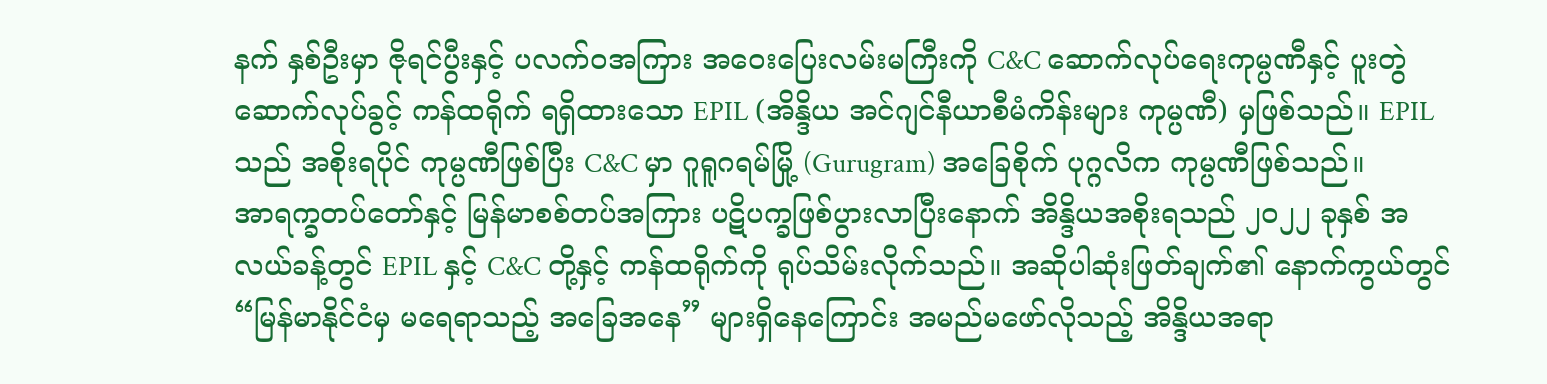နက် နှစ်ဦးမှာ ဇိုရင်ပွီးနှင့် ပလက်ဝအကြား အဝေးပြေးလမ်းမကြီးကို C&C ဆောက်လုပ်ရေးကုမ္ပဏီနှင့် ပူးတွဲ ဆောက်လုပ်ခွင့် ကန်ထရိုက် ရရှိထားသော EPIL (အိန္ဒိယ အင်ဂျင်နီယာစီမံကိန်းများ ကုမ္ပဏီ) မှဖြစ်သည်။ EPIL သည် အစိုးရပိုင် ကုမ္ပဏီဖြစ်ပြီး C&C မှာ ဂူရူဂရမ်မြို့ (Gurugram) အခြေစိုက် ပုဂ္ဂလိက ကုမ္ပဏီဖြစ်သည်။
အာရက္ခတပ်တော်နှင့် မြန်မာစစ်တပ်အကြား ပဋိပက္ခဖြစ်ပွားလာပြီးနောက် အိန္ဒိယအစိုးရသည် ၂၀၂၂ ခုနှစ် အလယ်ခန့်တွင် EPIL နှင့် C&C တို့နှင့် ကန်ထရိုက်ကို ရုပ်သိမ်းလိုက်သည်။ အဆိုပါဆုံးဖြတ်ချက်၏ နောက်ကွယ်တွင် “မြန်မာနိုင်ငံမှ မရေရာသည့် အခြေအနေ” များရှိနေကြောင်း အမည်မဖော်လိုသည့် အိန္ဒိယအရာ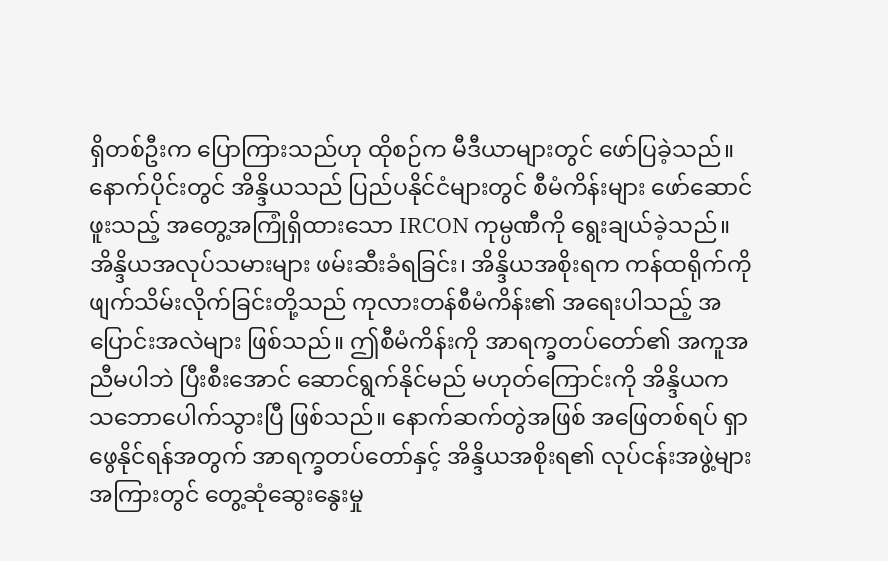ရှိတစ်ဦးက ပြောကြားသည်ဟု ထိုစဉ်က မီဒီယာများတွင် ဖော်ပြခဲ့သည်။ နောက်ပိုင်းတွင် အိန္ဒိယသည် ပြည်ပနိုင်ငံများတွင် စီမံကိန်းများ ဖော်ဆောင်ဖူးသည့် အတွေ့အကြုံရှိထားသော IRCON ကုမ္ပဏီကို ရွေးချယ်ခဲ့သည်။
အိန္ဒိယအလုပ်သမားများ ဖမ်းဆီးခံရခြင်း၊ အိန္ဒိယအစိုးရက ကန်ထရိုက်ကို ဖျက်သိမ်းလိုက်ခြင်းတို့သည် ကုလားတန်စီမံကိန်း၏ အရေးပါသည့် အပြောင်းအလဲများ ဖြစ်သည်။ ဤစီမံကိန်းကို အာရက္ခတပ်တော်၏ အကူအညီမပါဘဲ ပြီးစီးအောင် ဆောင်ရွက်နိုင်မည် မဟုတ်ကြောင်းကို အိန္ဒိယက သဘောပေါက်သွားပြီ ဖြစ်သည်။ နောက်ဆက်တွဲအဖြစ် အဖြေတစ်ရပ် ရှာဖွေနိုင်ရန်အတွက် အာရက္ခတပ်တော်နှင့် အိန္ဒိယအစိုးရ၏ လုပ်ငန်းအဖွဲ့များအကြားတွင် တွေ့ဆုံဆွေးနွေးမှု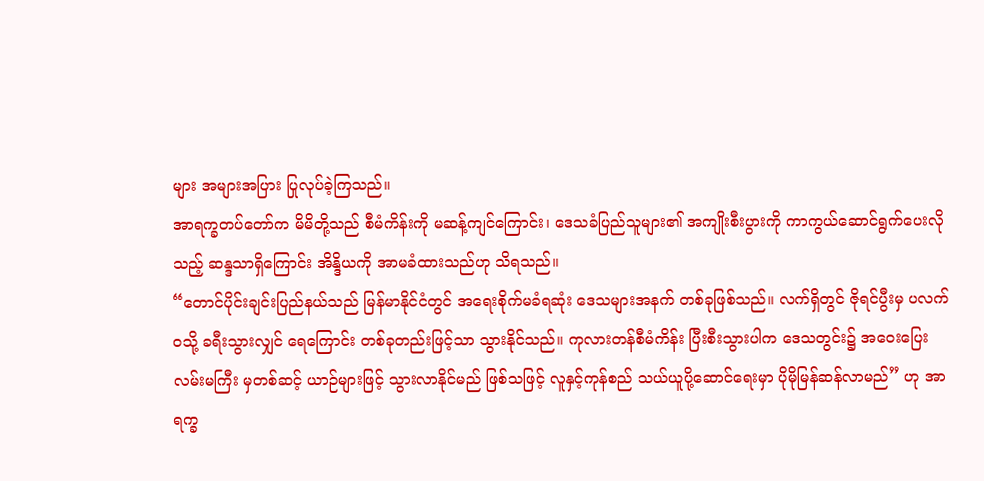များ အများအပြား ပြုလုပ်ခဲ့ကြသည်။
အာရက္ခတပ်တော်က မိမိတို့သည် စီမံကိန်းကို မဆန့်ကျင်ကြောင်း၊ ဒေသခံပြည်သူများ၏ အကျိုးစီးပွားကို ကာကွယ်ဆောင်ရွက်ပေးလိုသည့် ဆန္ဒသာရှိကြောင်း အိန္ဒိယကို အာမခံထားသည်ဟု သိရသည်။
“တောင်ပိုင်းချင်းပြည်နယ်သည် မြန်မာနိုင်ငံတွင် အရေးစိုက်မခံရဆုံး ဒေသများအနက် တစ်ခုဖြစ်သည်။ လက်ရှိတွင် ဇိုရင်ပွီးမှ ပလက်ဝသို့ ခရီးသွားလျှင် ရေကြောင်း တစ်ခုတည်းဖြင့်သာ သွားနိုင်သည်။ ကုလားတန်စီမံကိန်း ပြီးစီးသွားပါက ဒေသတွင်း၌ အဝေးပြေးလမ်းမကြီး မှတစ်ဆင့် ယာဉ်များဖြင့် သွားလာနိုင်မည် ဖြစ်သဖြင့် လူနှင့်ကုန်စည် သယ်ယူပို့ဆောင်ရေးမှာ ပိုမိုမြန်ဆန်လာမည်” ဟု အာရက္ခ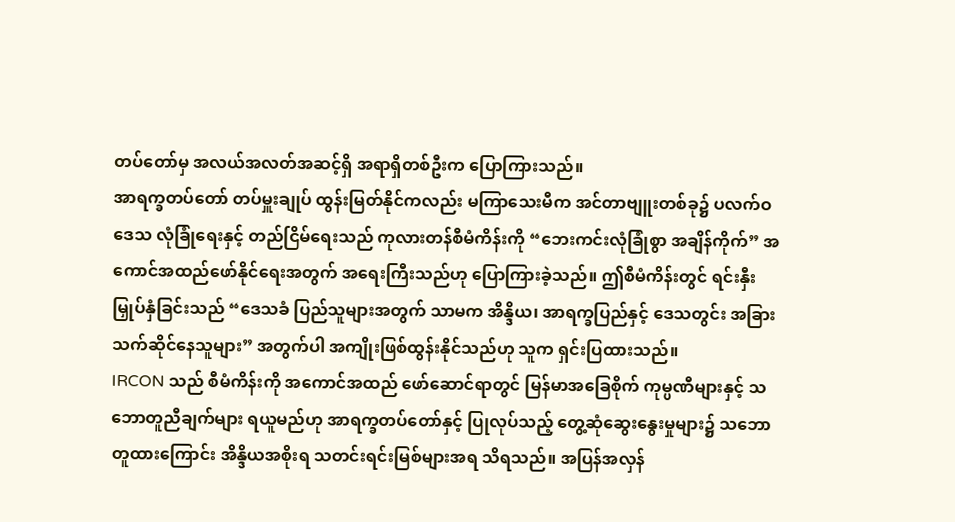တပ်တော်မှ အလယ်အလတ်အဆင့်ရှိ အရာရှိတစ်ဦးက ပြောကြားသည်။
အာရက္ခတပ်တော် တပ်မှူးချုပ် ထွန်းမြတ်နိုင်ကလည်း မကြာသေးမီက အင်တာဗျူးတစ်ခု၌ ပလက်ဝဒေသ လုံခြုံရေးနှင့် တည်ငြိမ်ရေးသည် ကုလားတန်စီမံကိန်းကို “ဘေးကင်းလုံခြုံစွာ အချိန်ကိုက်” အကောင်အထည်ဖော်နိုင်ရေးအတွက် အရေးကြီးသည်ဟု ပြောကြားခဲ့သည်။ ဤစီမံကိန်းတွင် ရင်းနှီးမြှုပ်နှံခြင်းသည် “ဒေသခံ ပြည်သူများအတွက် သာမက အိန္ဒိယ၊ အာရက္ခပြည်နှင့် ဒေသတွင်း အခြားသက်ဆိုင်နေသူများ” အတွက်ပါ အကျိုးဖြစ်ထွန်းနိုင်သည်ဟု သူက ရှင်းပြထားသည်။
IRCON သည် စီမံကိန်းကို အကောင်အထည် ဖော်ဆောင်ရာတွင် မြန်မာအခြေစိုက် ကုမ္ပဏီများနှင့် သဘောတူညီချက်များ ရယူမည်ဟု အာရက္ခတပ်တော်နှင့် ပြုလုပ်သည့် တွေ့ဆုံဆွေးနွေးမှုများ၌ သဘောတူထားကြောင်း အိန္ဒိယအစိုးရ သတင်းရင်းမြစ်များအရ သိရသည်။ အပြန်အလှန်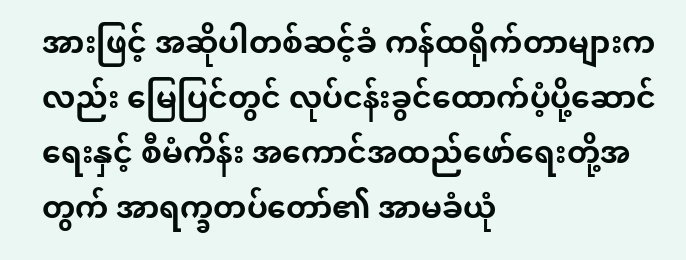အားဖြင့် အဆိုပါတစ်ဆင့်ခံ ကန်ထရိုက်တာများကလည်း မြေပြင်တွင် လုပ်ငန်းခွင်ထောက်ပံ့ပို့ဆောင်ရေးနှင့် စီမံကိန်း အကောင်အထည်ဖော်ရေးတို့အတွက် အာရက္ခတပ်တော်၏ အာမခံယုံ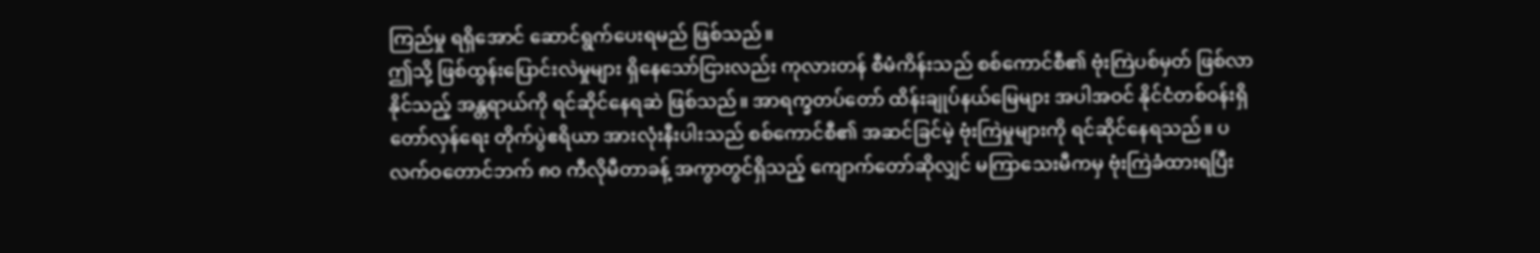ကြည်မှု ရရှိအောင် ဆောင်ရွက်ပေးရမည် ဖြစ်သည်။
ဤသို့ ဖြစ်ထွန်းပြောင်းလဲမှုများ ရှိနေသော်ငြားလည်း ကုလားတန် စီမံကိန်းသည် စစ်ကောင်စီ၏ ဗုံးကြဲပစ်မှတ် ဖြစ်လာနိုင်သည့် အန္တရာယ်ကို ရင်ဆိုင်နေရဆဲ ဖြစ်သည်။ အာရက္ခတပ်တော် ထိန်းချုပ်နယ်မြေများ အပါအဝင် နိုင်ငံတစ်ဝန်းရှိ တော်လှန်ရေး တိုက်ပွဲဧရိယာ အားလုံးနီးပါးသည် စစ်ကောင်စီ၏ အဆင်ခြင်မဲ့ ဗုံးကြဲမှုများကို ရင်ဆိုင်နေရသည်။ ပလက်ဝတောင်ဘက် ၈၀ ကီလိုမီတာခန့် အကွာတွင်ရှိသည့် ကျောက်တော်ဆိုလျှင် မကြာသေးမီကမှ ဗုံးကြဲခံထားရပြီး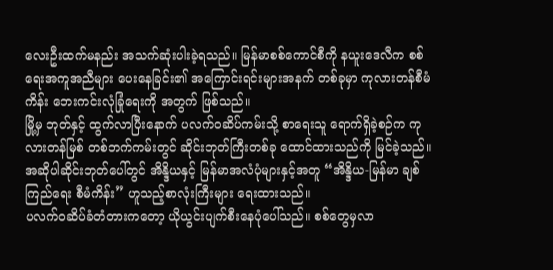လေးဦးထက်မနည်း အသက်ဆုံးပါးခဲ့ရသည်။ မြန်မာစစ်ကောင်စီကို နယူးဒေလီက စစ်ရေးအကူအညီများ ပေးနေခြင်း၏ အကြောင်းရင်းများအနက် တစ်ခုမှာ ကုလားတန်စီမံကိန်း ဘေးကင်းလုံခြုံရေးကို အတွက် ဖြစ်သည်။
မြို့မှ ဘုတ်နှင့် ထွက်လာပြီးနောက် ပလက်ဝဆိပ်ကမ်းသို့ စာရေးသူ ရောက်ရှိခဲ့စဉ်က ကုလားတန်မြစ် တစ်ဘက်ကမ်းတွင် ဆိုင်းဘုတ်ကြီးတစ်ခု ထောင်ထားသည်ကို မြင်ခဲ့သည်။ အဆိုပါဆိုင်းဘုတ်ပေါ်တွင် အိန္ဒိယနှင့် မြန်မာအလံပုံများနှင့်အတူ “အိန္ဒိယ-မြန်မာ ချစ်ကြည်ရေး စီမံကိန်း” ဟူသည့်စာလုံးကြီးများ ရေးထားသည်။
ပလက်ဝဆိပ်ခံတံတားကတော့ ယိုယွင်းပျက်စီးနေပုံပေါ်သည်။ စစ်တွေမှလာ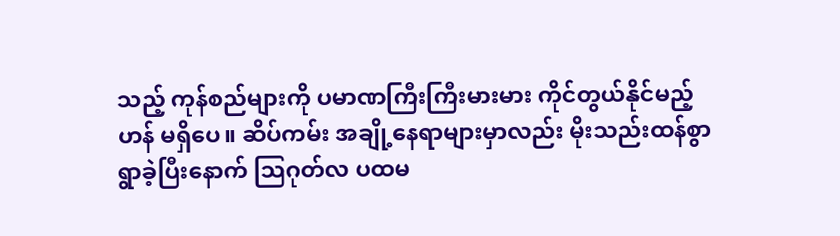သည့် ကုန်စည်များကို ပမာဏကြီးကြီးမားမား ကိုင်တွယ်နိုင်မည့်ဟန် မရှိပေ။ ဆိပ်ကမ်း အချို့နေရာများမှာလည်း မိုးသည်းထန်စွာ ရွာခဲ့ပြီးနောက် သြဂုတ်လ ပထမ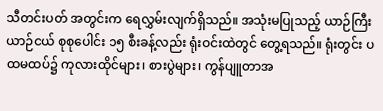သီတင်းပတ် အတွင်းက ရေလွှမ်းလျက်ရှိသည်။ အသုံးမပြုသည့် ယာဉ်ကြီးယာဉ်ငယ် စုစုပေါင်း ၁၅ စီးခန့်လည်း ရုံးဝင်းထဲတွင် တွေ့ရသည်။ ရုံးတွင်း ပထမထပ်၌ ကုလားထိုင်များ၊ စားပွဲများ၊ ကွန်ပျူတာအ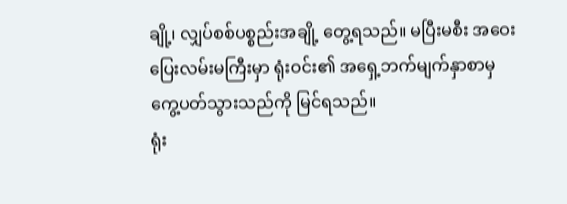ချို့၊ လျှပ်စစ်ပစ္စည်းအချို့ တွေ့ရသည်။ မပြီးမစီး အဝေးပြေးလမ်းမကြီးမှာ ရုံးဝင်း၏ အရှေ့ဘက်မျက်နှာစာမှ ကွေ့ပတ်သွားသည်ကို မြင်ရသည်။
ရုံး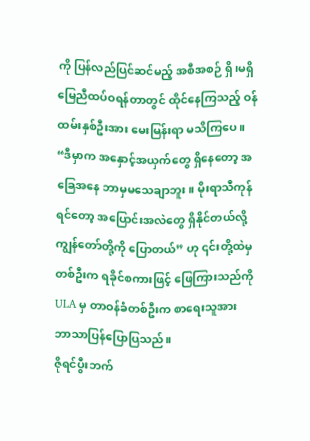ကို ပြန်လည်ပြင်ဆင်မည့် အစီအစဉ် ရှိ၊မရှိ မြေညီထပ်ဝရန်တာတွင် ထိုင်နေကြသည့် ဝန်ထမ်းနှစ်ဦးအား မေးမြန်းရာ မသိကြပေ။
“ဒီမှာက အနှောင့်အယှက်တွေ ရှိနေတော့ အခြေအနေ ဘာမှမသေချာဘူး။ မိုးရာသီကုန်ရင်တော့ အပြောင်းအလဲတွေ ရှိနိုင်တယ်လို့ ကျွန်တော်တို့ကို ပြောတယ်” ဟု ၎င်းတို့ထဲမှ တစ်ဦးက ရခိုင်စကားဖြင့် ဖြေကြားသည်ကို ULA မှ တာဝန်ခံတစ်ဦးက စာရေးသူအား ဘာသာပြန်ပြောပြသည်။
ဇိုရင်ပွီးဘက်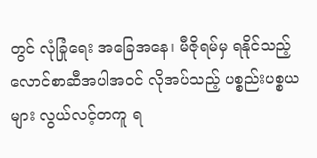တွင် လုံခြုံရေး အခြေအနေ၊ မီဇိုရမ်မှ ရနိုင်သည့် လောင်စာဆီအပါအဝင် လိုအပ်သည့် ပစ္စည်းပစ္စယများ လွယ်လင့်တကူ ရ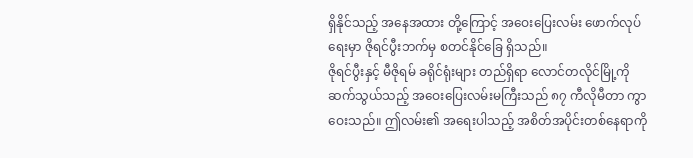ရှိနိုင်သည့် အနေအထား တို့ကြောင့် အဝေးပြေးလမ်း ဖောက်လုပ်ရေးမှာ ဇိုရင်ပွီးဘက်မှ စတင်နိုင်ခြေ ရှိသည်။
ဇိုရင်ပွီးနှင့် မီဇိုရမ် ခရိုင်ရုံးများ တည်ရှိရာ လောင်တလိုင်မြို့ကို ဆက်သွယ်သည့် အဝေးပြေးလမ်းမကြီးသည် ၈၇ ကီလိုမီတာ ကွာဝေးသည်။ ဤလမ်း၏ အရေးပါသည့် အစိတ်အပိုင်းတစ်နေရာကို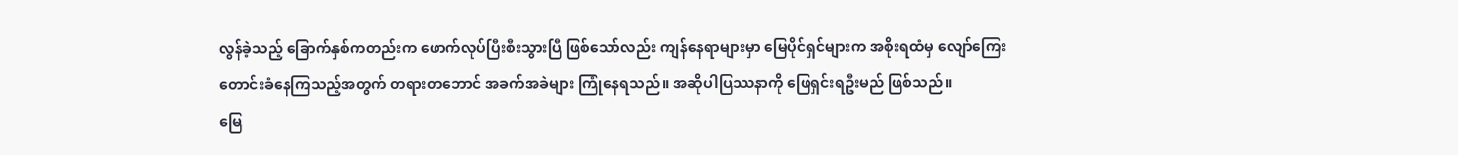လွန်ခဲ့သည့် ခြောက်နှစ်ကတည်းက ဖောက်လုပ်ပြီးစီးသွားပြီ ဖြစ်သော်လည်း ကျန်နေရာများမှာ မြေပိုင်ရှင်များက အစိုးရထံမှ လျော်ကြေးတောင်းခံနေကြသည့်အတွက် တရားတဘောင် အခက်အခဲများ ကြုံနေရသည်။ အဆိုပါပြဿနာကို ဖြေရှင်းရဦးမည် ဖြစ်သည်။
မြေ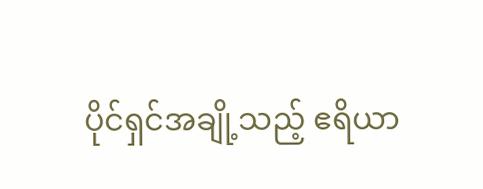ပိုင်ရှင်အချို့သည့် ဧရိယာ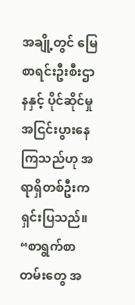အချို့တွင် မြေစာရင်းဦးစီးဌာနနှင့် ပိုင်ဆိုင်မှု အငြင်းပွားနေကြသည်ဟု အရာရှိတစ်ဦးက ရှင်းပြသည်။
“စာရွက်စာတမ်းတွေ အ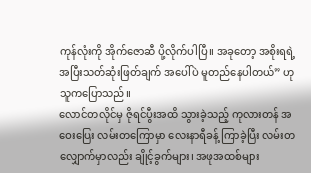ကုန်လုံးကို အိုက်ဇောဆီ ပို့လိုက်ပါပြီ။ အခုတော့ အစိုးရရဲ့ အပြီးသတ်ဆုံးဖြတ်ချက် အပေါ်ပဲ မူတည်နေပါတယ်” ဟု သူကပြောသည်။
လောင်တလိုင်မှ ဇိုရင်ပွီးအထိ သွားခဲ့သည့် ကုလားတန် အဝေးပြေး လမ်းတကြောမှာ လေးနာရီခန့် ကြာခဲ့ပြီး လမ်းတလျှောက်မှာလည်း ချိုင့်ခွက်များ၊ အဖုအထစ်များ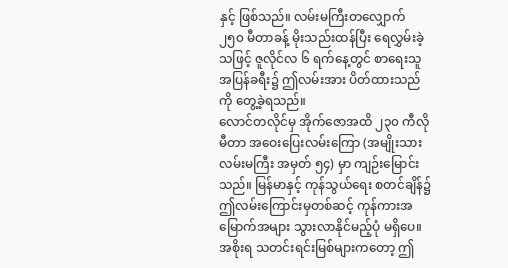နှင့် ဖြစ်သည်။ လမ်းမကြီးတလျှောက် ၂၅၀ မီတာခန့် မိုးသည်းထန်ပြီး ရေလွှမ်းခဲ့သဖြင့် ဇူလိုင်လ ၆ ရက်နေ့တွင် စာရေးသူ အပြန်ခရီး၌ ဤလမ်းအား ပိတ်ထားသည်ကို တွေ့ခဲ့ရသည်။
လောင်တလိုင်မှ အိုက်ဇောအထိ ၂၃၀ ကီလိုမီတာ အဝေးပြေးလမ်းကြော (အမျိုးသားလမ်းမကြီး အမှတ် ၅၄) မှာ ကျဉ်းမြောင်းသည်။ မြန်မာနှင့် ကုန်သွယ်ရေး စတင်ချိန်၌ ဤလမ်းကြောင်းမှတစ်ဆင့် ကုန်ကားအမြောက်အများ သွားလာနိုင်မည့်ပုံ မရှိပေ။ အစိုးရ သတင်းရင်းမြစ်များကတော့ ဤ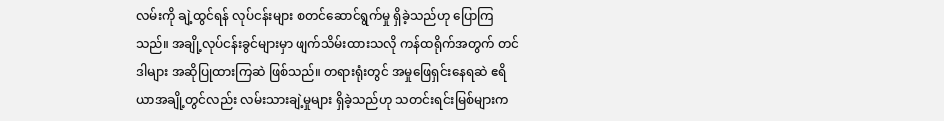လမ်းကို ချဲ့ထွင်ရန် လုပ်ငန်းများ စတင်ဆောင်ရွက်မှု ရှိခဲ့သည်ဟု ပြောကြသည်။ အချို့လုပ်ငန်းခွင်များမှာ ဖျက်သိမ်းထားသလို ကန်ထရိုက်အတွက် တင်ဒါများ အဆိုပြုထားကြဆဲ ဖြစ်သည်။ တရားရုံးတွင် အမှုဖြေရှင်းနေရဆဲ ဧရိယာအချို့တွင်လည်း လမ်းသားချဲ့မှုများ ရှိခဲ့သည်ဟု သတင်းရင်းမြစ်များက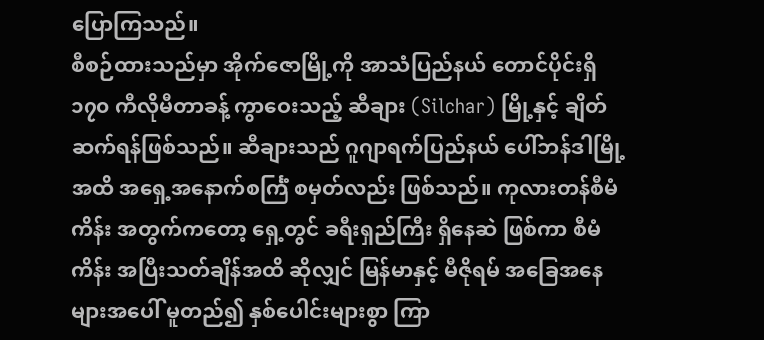ပြောကြသည်။
စီစဉ်ထားသည်မှာ အိုက်ဇောမြို့ကို အာသံပြည်နယ် တောင်ပိုင်းရှိ ၁၇၀ ကီလိုမီတာခန့် ကွာဝေးသည့် ဆီချား (Silchar) မြို့နှင့် ချိတ်ဆက်ရန်ဖြစ်သည်။ ဆီချားသည် ဂူဂျာရက်ပြည်နယ် ပေါ်ဘန်ဒါမြို့အထိ အရှေ့အနောက်စင်္ကြံ စမှတ်လည်း ဖြစ်သည်။ ကုလားတန်စီမံကိန်း အတွက်ကတော့ ရှေ့တွင် ခရီးရှည်ကြီး ရှိနေဆဲ ဖြစ်ကာ စီမံကိန်း အပြီးသတ်ချိန်အထိ ဆိုလျှင် မြန်မာနှင့် မီဇိုရမ် အခြေအနေများအပေါ် မူတည်၍ နှစ်ပေါင်းများစွာ ကြာ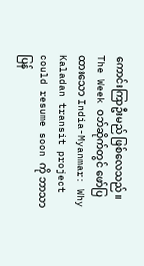ကောင်းကြာဦးမည် ဖြစ်လေသည်။
The Week ဝဘ်ဆိုက်တွင် ဖော်ပြထားသော India-Myanmar: Why Kaladan transit project could resume soon ကို ဘာသာပြန်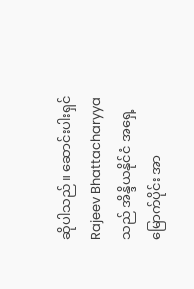ဆိုပါသည်။ ဆောင်းပါးရှင် Rajeev Bhattacharyya သည် အိန္ဒိယနိုင်ငံ အရှေ့မြောက်ပိုင်း အာ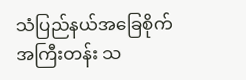သံပြည်နယ်အခြေစိုက် အကြီးတန်း သ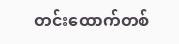တင်းထောက်တစ်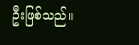ဦးဖြစ်သည်။